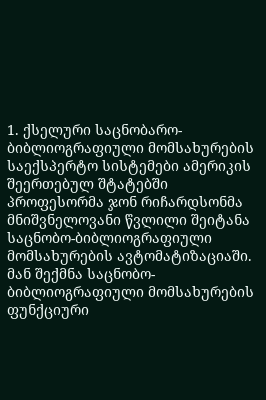1. ქსელური საცნობარო-ბიბლიოგრაფიული მომსახურების საექსპერტო სისტემები ამერიკის შეერთებულ შტატებში
პროფესორმა ჯონ რიჩარდსონმა მნიშვნელოვანი წვლილი შეიტანა საცნობო-ბიბლიოგრაფიული მომსახურების ავტომატიზაციაში. მან შექმნა საცნობო-ბიბლიოგრაფიული მომსახურების ფუნქციური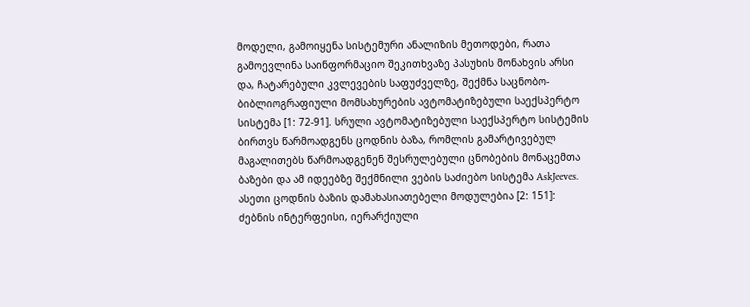მოდელი, გამოიყენა სისტემური ანალიზის მეთოდები, რათა გამოევლინა საინფორმაციო შეკითხვაზე პასუხის მონახვის არსი და, ჩატარებული კვლევების საფუძველზე, შექმნა საცნობო-ბიბლიოგრაფიული მომსახურების ავტომატიზებული საექსპერტო სისტემა [1: 72-91]. სრული ავტომატიზებული საექსპერტო სისტემის ბირთვს წარმოადგენს ცოდნის ბაზა, რომლის გამარტივებულ მაგალითებს წარმოადგენენ შესრულებული ცნობების მონაცემთა ბაზები და ამ იდეებზე შექმნილი ვების საძიებო სისტემა AskJeeves. ასეთი ცოდნის ბაზის დამახასიათებელი მოდულებია [2: 151]: ძებნის ინტერფეისი, იერარქიული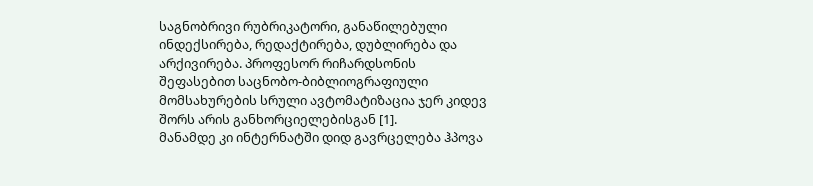საგნობრივი რუბრიკატორი, განაწილებული ინდექსირება, რედაქტირება, დუბლირება და არქივირება. პროფესორ რიჩარდსონის შეფასებით საცნობო-ბიბლიოგრაფიული მომსახურების სრული ავტომატიზაცია ჯერ კიდევ შორს არის განხორციელებისგან [1].
მანამდე კი ინტერნატში დიდ გავრცელება ჰპოვა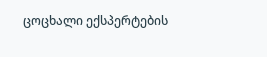ცოცხალი ექსპერტების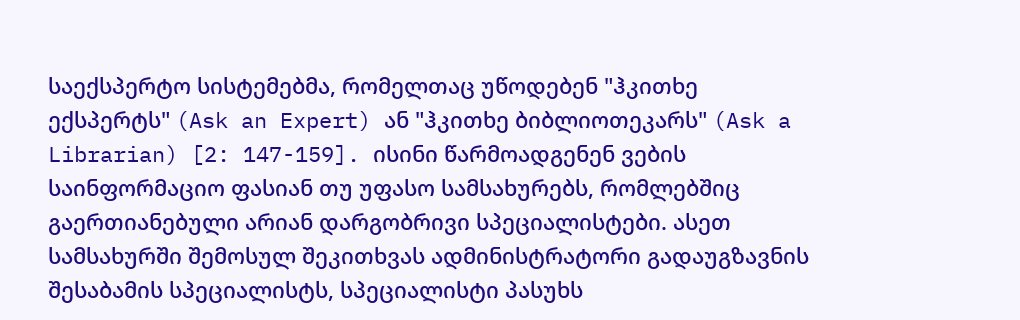საექსპერტო სისტემებმა, რომელთაც უწოდებენ "ჰკითხე ექსპერტს" (Ask an Expert) ან "ჰკითხე ბიბლიოთეკარს" (Ask a Librarian) [2: 147-159]. ისინი წარმოადგენენ ვების საინფორმაციო ფასიან თუ უფასო სამსახურებს, რომლებშიც გაერთიანებული არიან დარგობრივი სპეციალისტები. ასეთ სამსახურში შემოსულ შეკითხვას ადმინისტრატორი გადაუგზავნის შესაბამის სპეციალისტს, სპეციალისტი პასუხს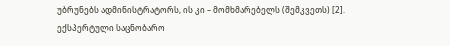უბრუნებს ადმინისტრატორს, ის კი – მომხმარებელს (შემკვეთს) [2].
ექსპერტული საცნობარო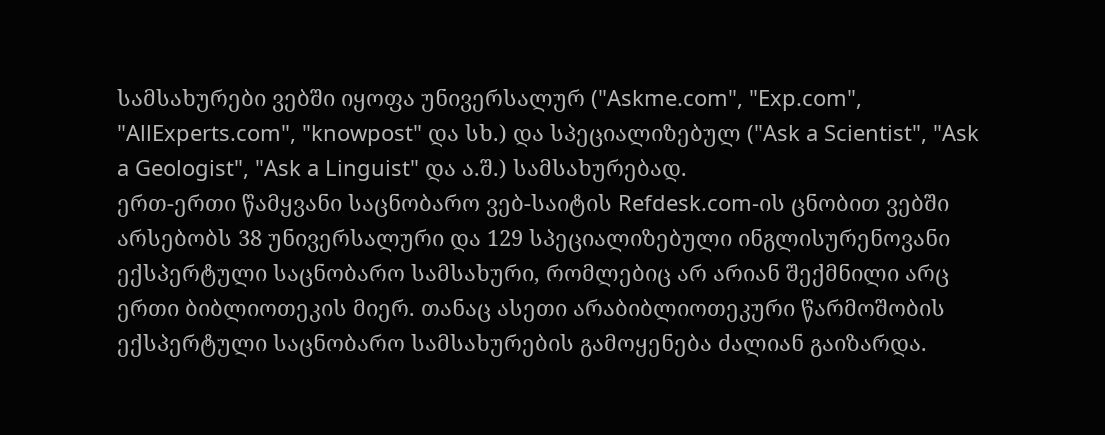სამსახურები ვებში იყოფა უნივერსალურ ("Askme.com", "Exp.com", "AllExperts.com", "knowpost" და სხ.) და სპეციალიზებულ ("Ask a Scientist", "Ask a Geologist", "Ask a Linguist" და ა.შ.) სამსახურებად.
ერთ-ერთი წამყვანი საცნობარო ვებ-საიტის Refdesk.com-ის ცნობით ვებში არსებობს 38 უნივერსალური და 129 სპეციალიზებული ინგლისურენოვანი ექსპერტული საცნობარო სამსახური, რომლებიც არ არიან შექმნილი არც ერთი ბიბლიოთეკის მიერ. თანაც ასეთი არაბიბლიოთეკური წარმოშობის ექსპერტული საცნობარო სამსახურების გამოყენება ძალიან გაიზარდა.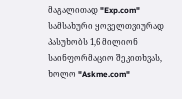მაგალითად "Exp.com" სამსახური ყოველთვიურად პასუხობს 1,6 მილიონ საინფორმაციო შეკითხვას, ხოლო "Askme.com"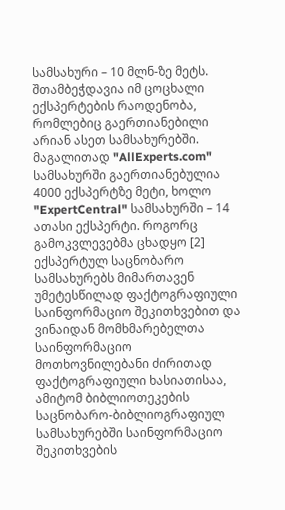სამსახური – 10 მლნ-ზე მეტს. შთამბეჭდავია იმ ცოცხალი ექსპერტების რაოდენობა, რომლებიც გაერთიანებილი არიან ასეთ სამსახურებში. მაგალითად "AllExperts.com" სამსახურში გაერთიანებულია 4000 ექსპერტზე მეტი, ხოლო "ExpertCentral" სამსახურში – 14 ათასი ექსპერტი. როგორც გამოკვლევებმა ცხადყო [2] ექსპერტულ საცნობარო სამსახურებს მიმართავენ უმეტესწილად ფაქტოგრაფიული საინფორმაციო შეკითხვებით და ვინაიდან მომხმარებელთა საინფორმაციო მოთხოვნილებანი ძირითად ფაქტოგრაფიული ხასიათისაა, ამიტომ ბიბლიოთეკების საცნობარო-ბიბლიოგრაფიულ სამსახურებში საინფორმაციო შეკითხვების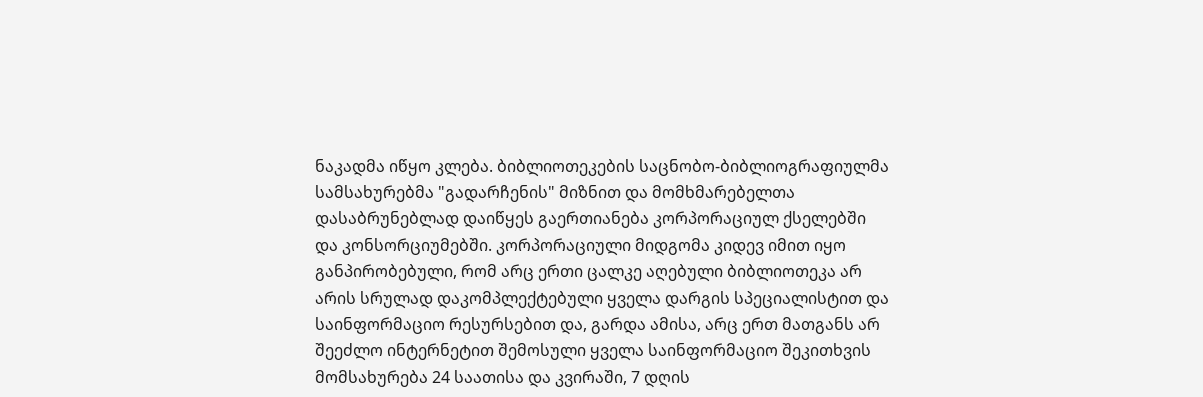ნაკადმა იწყო კლება. ბიბლიოთეკების საცნობო-ბიბლიოგრაფიულმა სამსახურებმა "გადარჩენის" მიზნით და მომხმარებელთა დასაბრუნებლად დაიწყეს გაერთიანება კორპორაციულ ქსელებში და კონსორციუმებში. კორპორაციული მიდგომა კიდევ იმით იყო განპირობებული, რომ არც ერთი ცალკე აღებული ბიბლიოთეკა არ არის სრულად დაკომპლექტებული ყველა დარგის სპეციალისტით და საინფორმაციო რესურსებით და, გარდა ამისა, არც ერთ მათგანს არ შეეძლო ინტერნეტით შემოსული ყველა საინფორმაციო შეკითხვის მომსახურება 24 საათისა და კვირაში, 7 დღის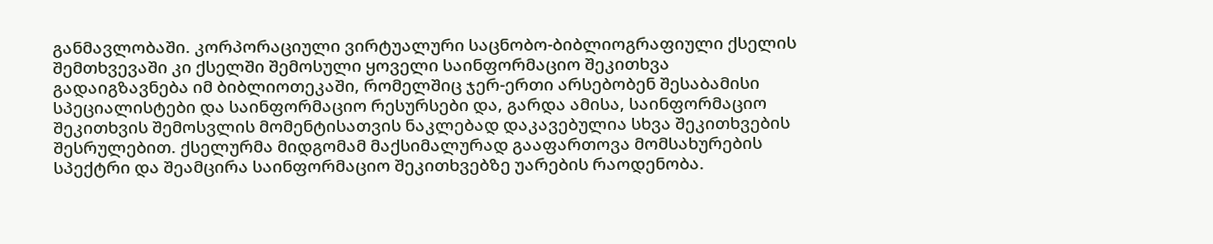განმავლობაში. კორპორაციული ვირტუალური საცნობო-ბიბლიოგრაფიული ქსელის შემთხვევაში კი ქსელში შემოსული ყოველი საინფორმაციო შეკითხვა გადაიგზავნება იმ ბიბლიოთეკაში, რომელშიც ჯერ-ერთი არსებობენ შესაბამისი სპეციალისტები და საინფორმაციო რესურსები და, გარდა ამისა, საინფორმაციო შეკითხვის შემოსვლის მომენტისათვის ნაკლებად დაკავებულია სხვა შეკითხვების შესრულებით. ქსელურმა მიდგომამ მაქსიმალურად გააფართოვა მომსახურების სპექტრი და შეამცირა საინფორმაციო შეკითხვებზე უარების რაოდენობა.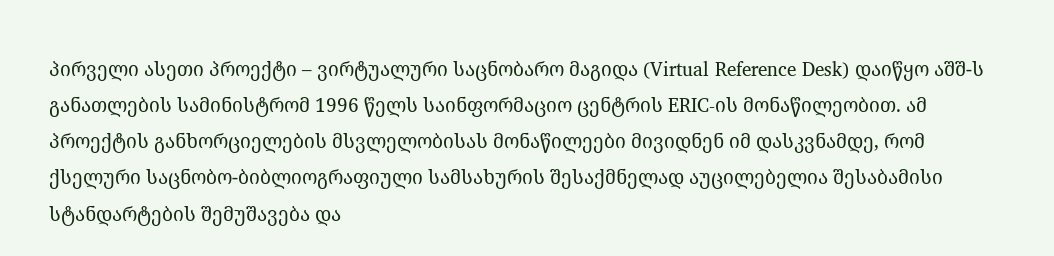პირველი ასეთი პროექტი – ვირტუალური საცნობარო მაგიდა (Virtual Reference Desk) დაიწყო აშშ-ს განათლების სამინისტრომ 1996 წელს საინფორმაციო ცენტრის ERIC-ის მონაწილეობით. ამ პროექტის განხორციელების მსვლელობისას მონაწილეები მივიდნენ იმ დასკვნამდე, რომ ქსელური საცნობო-ბიბლიოგრაფიული სამსახურის შესაქმნელად აუცილებელია შესაბამისი სტანდარტების შემუშავება და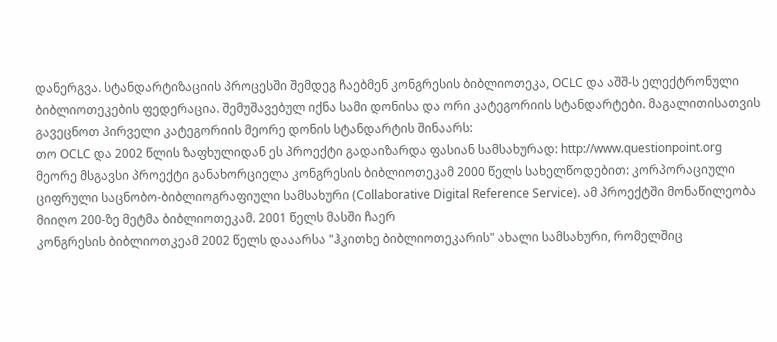დანერგვა. სტანდარტიზაციის პროცესში შემდეგ ჩაებმენ კონგრესის ბიბლიოთეკა, OCLC და აშშ-ს ელექტრონული ბიბლიოთეკების ფედერაცია. შემუშავებულ იქნა სამი დონისა და ორი კატეგორიის სტანდარტები. მაგალითისათვის გავეცნოთ პირველი კატეგორიის მეორე დონის სტანდარტის შინაარს:
თო OCLC და 2002 წლის ზაფხულიდან ეს პროექტი გადაიზარდა ფასიან სამსახურად: http://www.questionpoint.org
მეორე მსგავსი პროექტი განახორციელა კონგრესის ბიბლიოთეკამ 2000 წელს სახელწოდებით: კორპორაციული ციფრული საცნობო-ბიბლიოგრაფიული სამსახური (Collaborative Digital Reference Service). ამ პროექტში მონაწილეობა მიიღო 200-ზე მეტმა ბიბლიოთეკამ. 2001 წელს მასში ჩაერ
კონგრესის ბიბლიოთკეამ 2002 წელს დააარსა "ჰკითხე ბიბლიოთეკარის" ახალი სამსახური, რომელშიც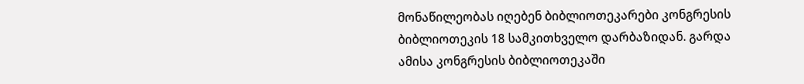მონაწილეობას იღებენ ბიბლიოთეკარები კონგრესის ბიბლიოთეკის 18 სამკითხველო დარბაზიდან. გარდა ამისა კონგრესის ბიბლიოთეკაში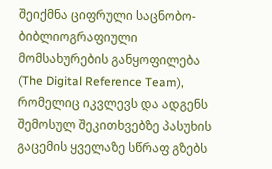შეიქმნა ციფრული საცნობო-ბიბლიოგრაფიული მომსახურების განყოფილება (The Digital Reference Team), რომელიც იკვლევს და ადგენს შემოსულ შეკითხვებზე პასუხის გაცემის ყველაზე სწრაფ გზებს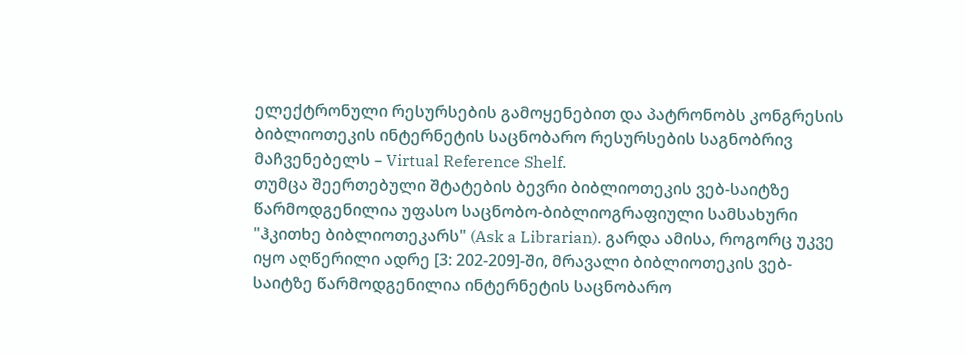ელექტრონული რესურსების გამოყენებით და პატრონობს კონგრესის ბიბლიოთეკის ინტერნეტის საცნობარო რესურსების საგნობრივ მაჩვენებელს – Virtual Reference Shelf.
თუმცა შეერთებული შტატების ბევრი ბიბლიოთეკის ვებ-საიტზე წარმოდგენილია უფასო საცნობო-ბიბლიოგრაფიული სამსახური "ჰკითხე ბიბლიოთეკარს" (Ask a Librarian). გარდა ამისა, როგორც უკვე იყო აღწერილი ადრე [3: 202-209]-ში, მრავალი ბიბლიოთეკის ვებ-საიტზე წარმოდგენილია ინტერნეტის საცნობარო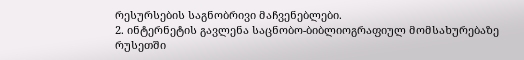რესურსების საგნობრივი მაჩვენებლები.
2. ინტერნეტის გავლენა საცნობო-ბიბლიოგრაფიულ მომსახურებაზე რუსეთში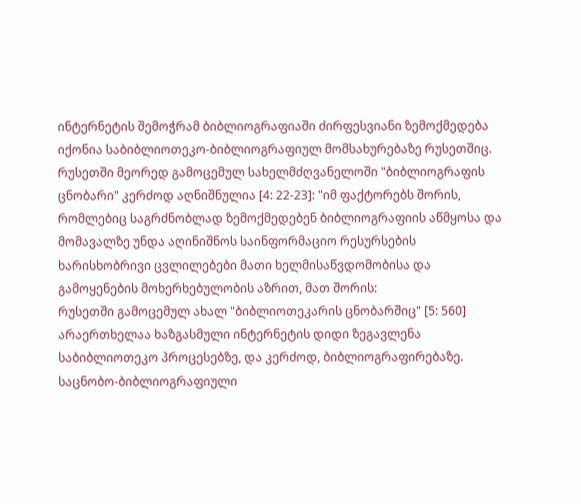ინტერნეტის შემოჭრამ ბიბლიოგრაფიაში ძირფესვიანი ზემოქმედება იქონია საბიბლიოთეკო-ბიბლიოგრაფიულ მომსახურებაზე რუსეთშიც. რუსეთში მეორედ გამოცემულ სახელმძღვანელოში "ბიბლიოგრაფის ცნობარი" კერძოდ აღნიშნულია [4: 22-23]: "იმ ფაქტორებს შორის, რომლებიც საგრძნობლად ზემოქმედებენ ბიბლიოგრაფიის აწმყოსა და მომავალზე უნდა აღინიშნოს საინფორმაციო რესურსების ხარისხობრივი ცვლილებები მათი ხელმისაწვდომობისა და გამოყენების მოხერხებულობის აზრით, მათ შორის:
რუსეთში გამოცემულ ახალ "ბიბლიოთეკარის ცნობარშიც" [5: 560] არაერთხელაა ხაზგასმული ინტერნეტის დიდი ზეგავლენა საბიბლიოთეკო პროცესებზე, და კერძოდ, ბიბლიოგრაფირებაზე.
საცნობო-ბიბლიოგრაფიული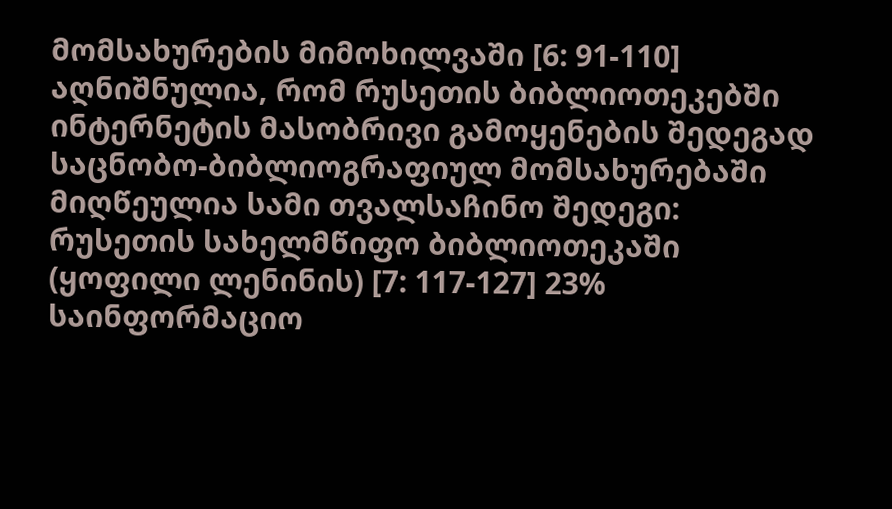მომსახურების მიმოხილვაში [6: 91-110] აღნიშნულია, რომ რუსეთის ბიბლიოთეკებში ინტერნეტის მასობრივი გამოყენების შედეგად საცნობო-ბიბლიოგრაფიულ მომსახურებაში მიღწეულია სამი თვალსაჩინო შედეგი:
რუსეთის სახელმწიფო ბიბლიოთეკაში (ყოფილი ლენინის) [7: 117-127] 23% საინფორმაციო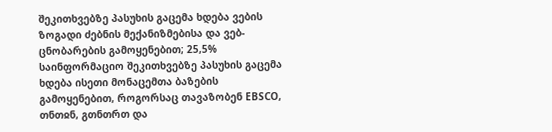შეკითხვებზე პასუხის გაცემა ხდება ვების ზოგადი ძებნის მექანიზმებისა და ვებ-ცნობარების გამოყენებით; 25,5% საინფორმაციო შეკითხვებზე პასუხის გაცემა ხდება ისეთი მონაცემთა ბაზების გამოყენებით, როგორსაც თავაზობენ EBSCO, თნთჲნ, გთნთრთ და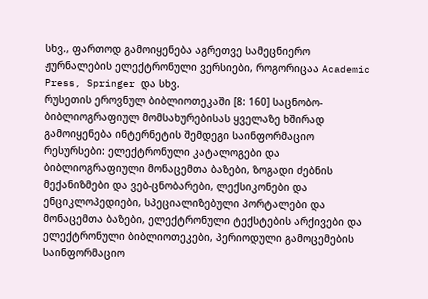სხვ., ფართოდ გამოიყენება აგრეთვე სამეცნიერო ჟურნალების ელექტრონული ვერსიები, როგორიცაა Academic Press, Springer და სხვ.
რუსეთის ეროვნულ ბიბლიოთეკაში [8: 160] საცნობო-ბიბლიოგრაფიულ მომსახურებისას ყველაზე ხშირად გამოიყენება ინტერნეტის შემდეგი საინფორმაციო რესურსები: ელექტრონული კატალოგები და ბიბლიოგრაფიული მონაცემთა ბაზები, ზოგადი ძებნის მექანიზმები და ვებ-ცნობარები, ლექსიკონები და ენციკლოპედიები, სპეციალიზებული პორტალები და მონაცემთა ბაზები, ელექტრონული ტექსტების არქივები და ელექტრონული ბიბლიოთეკები, პერიოდული გამოცემების საინფორმაციო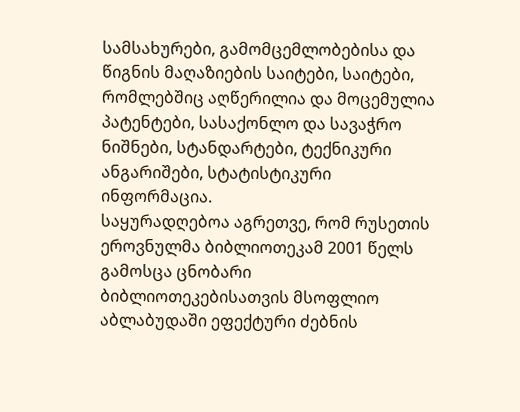სამსახურები, გამომცემლობებისა და წიგნის მაღაზიების საიტები, საიტები, რომლებშიც აღწერილია და მოცემულია პატენტები, სასაქონლო და სავაჭრო ნიშნები, სტანდარტები, ტექნიკური ანგარიშები, სტატისტიკური ინფორმაცია.
საყურადღებოა აგრეთვე, რომ რუსეთის ეროვნულმა ბიბლიოთეკამ 2001 წელს გამოსცა ცნობარი ბიბლიოთეკებისათვის მსოფლიო აბლაბუდაში ეფექტური ძებნის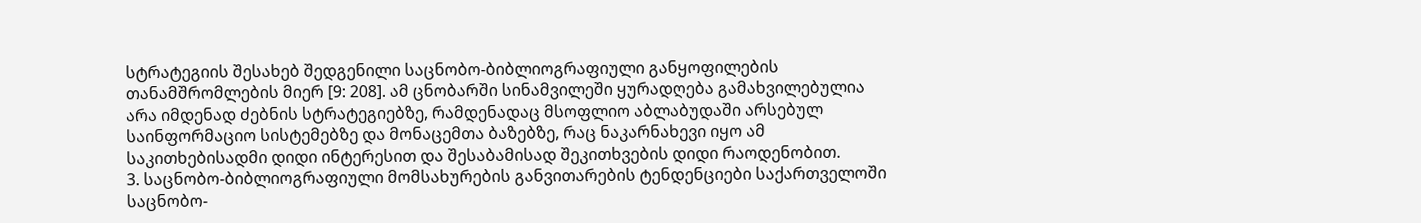სტრატეგიის შესახებ შედგენილი საცნობო-ბიბლიოგრაფიული განყოფილების თანამშრომლების მიერ [9: 208]. ამ ცნობარში სინამვილეში ყურადღება გამახვილებულია არა იმდენად ძებნის სტრატეგიებზე, რამდენადაც მსოფლიო აბლაბუდაში არსებულ საინფორმაციო სისტემებზე და მონაცემთა ბაზებზე, რაც ნაკარნახევი იყო ამ საკითხებისადმი დიდი ინტერესით და შესაბამისად შეკითხვების დიდი რაოდენობით.
3. საცნობო-ბიბლიოგრაფიული მომსახურების განვითარების ტენდენციები საქართველოში
საცნობო-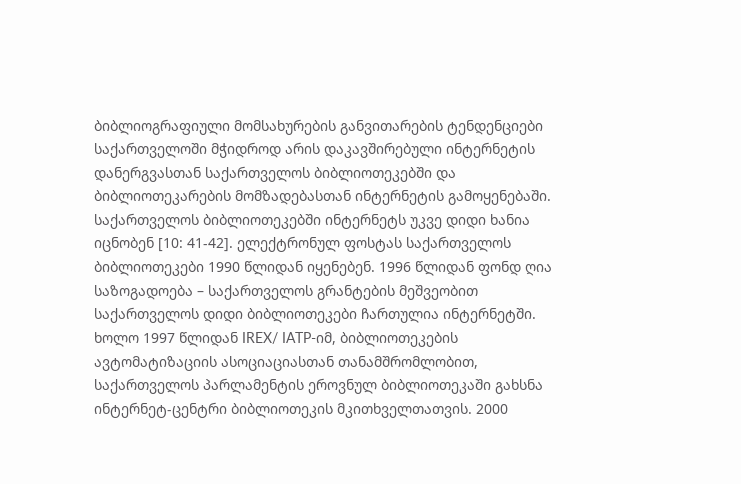ბიბლიოგრაფიული მომსახურების განვითარების ტენდენციები საქართველოში მჭიდროდ არის დაკავშირებული ინტერნეტის დანერგვასთან საქართველოს ბიბლიოთეკებში და ბიბლიოთეკარების მომზადებასთან ინტერნეტის გამოყენებაში.
საქართველოს ბიბლიოთეკებში ინტერნეტს უკვე დიდი ხანია იცნობენ [10: 41-42]. ელექტრონულ ფოსტას საქართველოს ბიბლიოთეკები 1990 წლიდან იყენებენ. 1996 წლიდან ფონდ ღია საზოგადოება – საქართველოს გრანტების მეშვეობით საქართველოს დიდი ბიბლიოთეკები ჩართულია ინტერნეტში. ხოლო 1997 წლიდან IREX/ IATP-იმ, ბიბლიოთეკების ავტომატიზაციის ასოციაციასთან თანამშრომლობით, საქართველოს პარლამენტის ეროვნულ ბიბლიოთეკაში გახსნა ინტერნეტ-ცენტრი ბიბლიოთეკის მკითხველთათვის. 2000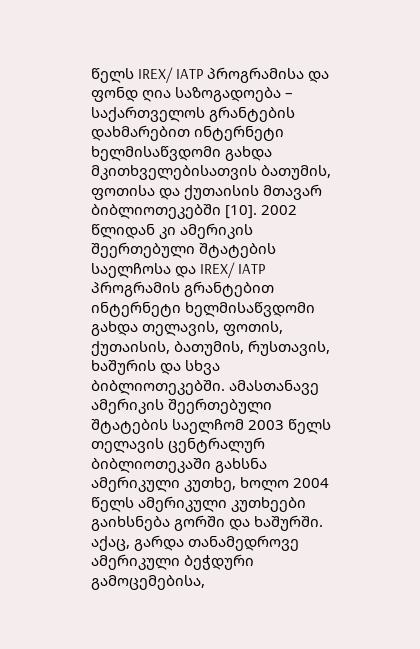წელს IREX/ IATP პროგრამისა და ფონდ ღია საზოგადოება – საქართველოს გრანტების დახმარებით ინტერნეტი ხელმისაწვდომი გახდა მკითხველებისათვის ბათუმის, ფოთისა და ქუთაისის მთავარ ბიბლიოთეკებში [10]. 2002 წლიდან კი ამერიკის შეერთებული შტატების საელჩოსა და IREX/ IATP პროგრამის გრანტებით ინტერნეტი ხელმისაწვდომი გახდა თელავის, ფოთის, ქუთაისის, ბათუმის, რუსთავის, ხაშურის და სხვა ბიბლიოთეკებში. ამასთანავე ამერიკის შეერთებული შტატების საელჩომ 2003 წელს თელავის ცენტრალურ ბიბლიოთეკაში გახსნა ამერიკული კუთხე, ხოლო 2004 წელს ამერიკული კუთხეები გაიხსნება გორში და ხაშურში. აქაც, გარდა თანამედროვე ამერიკული ბეჭდური გამოცემებისა,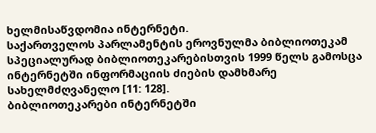ხელმისაწვდომია ინტერნეტი.
საქართველოს პარლამენტის ეროვნულმა ბიბლიოთეკამ სპეციალურად ბიბლიოთეკარებისთვის 1999 წელს გამოსცა ინტერნეტში ინფორმაციის ძიების დამხმარე სახელმძღვანელო [11: 128].
ბიბლიოთეკარები ინტერნეტში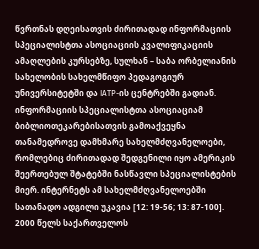წვრთნას დღეისათვის ძირითადად ინფორმაციის სპეციალისტთა ასოციაციის კვალიფიკაციის ამაღლების კურსებზე, სულხან – საბა ორბელიანის სახელობის სახელმწიფო პედაგოგიურ უნივერსიტეტში და IATP-ის ცენტრებში გადიან. ინფორმაციის სპეციალისტთა ასოციაციამ ბიბლიოთეკარებისათვის გამოაქვეყნა თანამედროვე დამხმარე სახელმძღვანელოები, რომლებიც ძირითადად შედგენილი იყო ამერიკის შეერთებულ შტატებში ნასწავლი სპეციალისტების მიერ. ინტერნეტს ამ სახელმძღვანელოებში სათანადო ადგილი უკავია [12: 19-56; 13: 87-100].
2000 წელს საქართველოს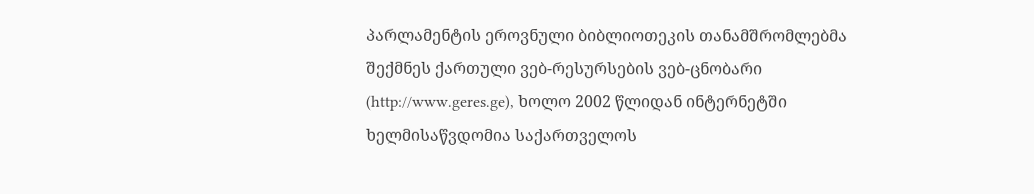პარლამენტის ეროვნული ბიბლიოთეკის თანამშრომლებმა შექმნეს ქართული ვებ-რესურსების ვებ-ცნობარი (http://www.geres.ge), ხოლო 2002 წლიდან ინტერნეტში ხელმისაწვდომია საქართველოს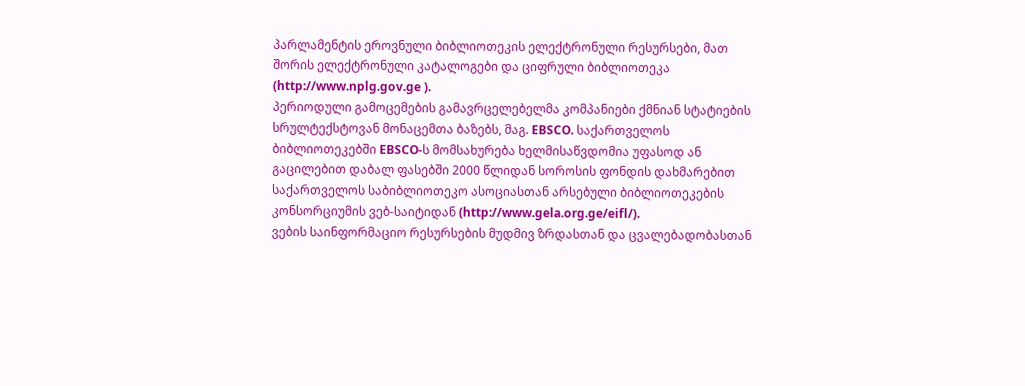პარლამენტის ეროვნული ბიბლიოთეკის ელექტრონული რესურსები, მათ შორის ელექტრონული კატალოგები და ციფრული ბიბლიოთეკა (http://www.nplg.gov.ge ).
პერიოდული გამოცემების გამავრცელებელმა კომპანიები ქმნიან სტატიების სრულტექსტოვან მონაცემთა ბაზებს, მაგ. EBSCO. საქართველოს ბიბლიოთეკებში EBSCO-ს მომსახურება ხელმისაწვდომია უფასოდ ან გაცილებით დაბალ ფასებში 2000 წლიდან სოროსის ფონდის დახმარებით საქართველოს საბიბლიოთეკო ასოციასთან არსებული ბიბლიოთეკების კონსორციუმის ვებ-საიტიდან (http://www.gela.org.ge/eifl/).
ვების საინფორმაციო რესურსების მუდმივ ზრდასთან და ცვალებადობასთან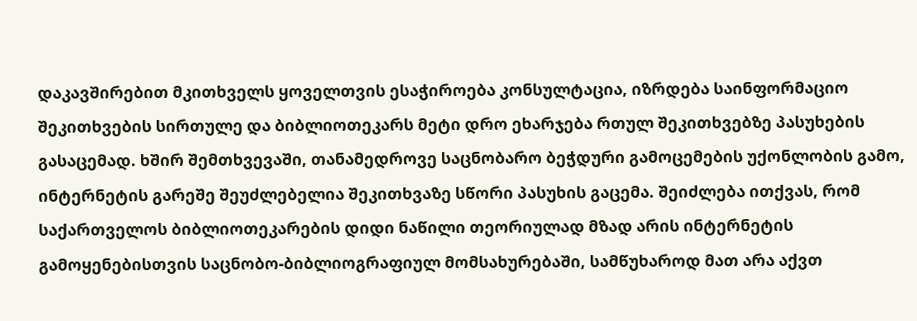დაკავშირებით მკითხველს ყოველთვის ესაჭიროება კონსულტაცია, იზრდება საინფორმაციო შეკითხვების სირთულე და ბიბლიოთეკარს მეტი დრო ეხარჯება რთულ შეკითხვებზე პასუხების გასაცემად. ხშირ შემთხვევაში, თანამედროვე საცნობარო ბეჭდური გამოცემების უქონლობის გამო, ინტერნეტის გარეშე შეუძლებელია შეკითხვაზე სწორი პასუხის გაცემა. შეიძლება ითქვას, რომ საქართველოს ბიბლიოთეკარების დიდი ნაწილი თეორიულად მზად არის ინტერნეტის გამოყენებისთვის საცნობო-ბიბლიოგრაფიულ მომსახურებაში, სამწუხაროდ მათ არა აქვთ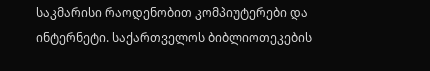საკმარისი რაოდენობით კომპიუტერები და ინტერნეტი. საქართველოს ბიბლიოთეკების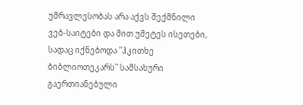უმრავლესობას არა აქვს შექმნილი ვებ-საიტები და მით უმეტეს ისეთები, სადაც იქნებოდა "ჰკითხე ბიბლიოთეკარს" სამსახური გაერთიანებული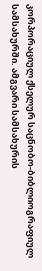კორპორაციულ ქსელურ საცნობო-ბიბლიოგრაფიულ სამსახურში. ამგვარი სამსახურის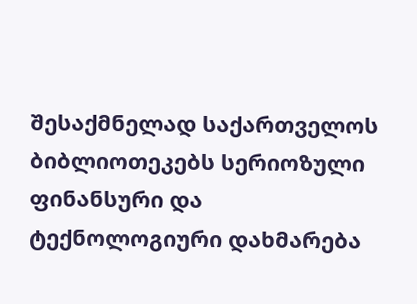შესაქმნელად საქართველოს ბიბლიოთეკებს სერიოზული ფინანსური და ტექნოლოგიური დახმარება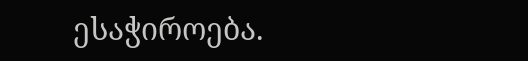ესაჭიროება.